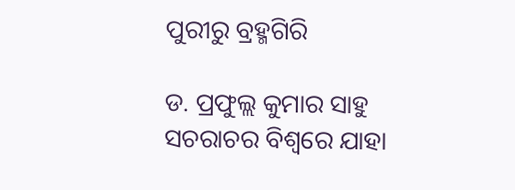ପୁରୀରୁ ବ୍ରହ୍ମଗିରି

ଡ. ପ୍ରଫୁଲ୍ଲ କୁମାର ସାହୁ
ସଚରାଚର ବିଶ୍ୱରେ ଯାହା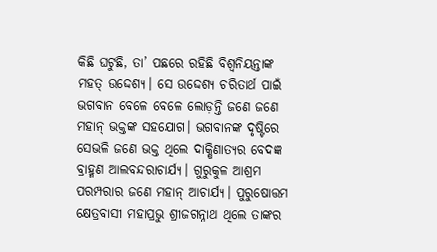କିଛି ଘଟୁଛି, ତା’ ପଛରେ ରହିଛି ବିଶ୍ୱନିୟନ୍ତାଙ୍କ ମହତ୍‌ ଉଦ୍ଦେଶ୍ୟ। ସେ ଉଦ୍ଦେଶ୍ୟ ଚରିତାର୍ଥ ପାଇଁ ଭଗବାନ ବେଳେ ବେଳେ ଲୋଡ଼ନ୍ତି ଜଣେ ଜଣେ ମହାନ୍‌ ଭକ୍ତଙ୍କ ସହଯୋଗ। ଭଗବାନଙ୍କ ଦୃଷ୍ଟିରେ ସେଭଳି ଜଣେ ଭକ୍ତ ଥିଲେ ଦାକ୍ଷିଣାତ୍ୟର ବେଦଜ୍ଞ ବ୍ରାହ୍ମଣ ଆଲବନ୍ଦରାଚାର୍ଯ୍ୟ। ଗୁରୁକୁଳ ଆଶ୍ରମ ପରମ୍ପରାର ଜଣେ ମହାନ୍‌ ଆଚାର୍ଯ୍ୟ। ପୁରୁଷୋତ୍ତମ କ୍ଷେତ୍ରବାସୀ ମହାପ୍ରଭୁ ଶ୍ରୀଜଗନ୍ନାଥ ଥିଲେ ତାଙ୍କର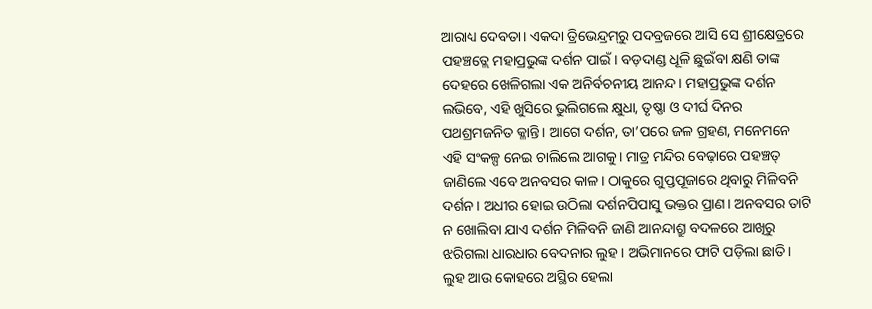ଆରାଧ୍ୟ ଦେବତା। ଏକଦା ତ୍ରିଭେନ୍ଦ୍ରମ୍‌ରୁ ପଦବ୍ରଜରେ ଆସି ସେ ଶ୍ରୀକ୍ଷେତ୍ରରେ ପହଞ୍ଚତ୍ଲେ ମହାପ୍ରଭୁଙ୍କ ଦର୍ଶନ ପାଇଁ। ବଡ଼ଦାଣ୍ଡ ଧୂଳି ଛୁଇଁବା କ୍ଷଣି ତାଙ୍କ ଦେହରେ ଖେଳିଗଲା ଏକ ଅନିର୍ବଚନୀୟ ଆନନ୍ଦ। ମହାପ୍ରଭୁଙ୍କ ଦର୍ଶନ ଲଭିବେ, ଏହି ଖୁସିରେ ଭୁଲିଗଲେ କ୍ଷୁଧା, ତୃଷ୍ଣା ଓ ଦୀର୍ଘ ଦିନର ପଥଶ୍ରମଜନିତ କ୍ଳାନ୍ତି। ଆଗେ ଦର୍ଶନ, ତା’ପରେ ଜଳ ଗ୍ରହଣ, ମନେମନେ ଏହି ସଂକଳ୍ପ ନେଇ ଚାଲିଲେ ଆଗକୁ। ମାତ୍ର ମନ୍ଦିର ବେଢ଼ାରେ ପହଞ୍ଚତ୍ ଜାଣିଲେ ଏବେ ଅନବସର କାଳ। ଠାକୁରେ ଗୁପ୍ତପୂଜାରେ ଥିବାରୁ ମିଳିବନି ଦର୍ଶନ। ଅଧୀର ହୋଇ ଉଠିଲା ଦର୍ଶନପିପାସୁ ଭକ୍ତର ପ୍ରାଣ। ଅନବସର ତାଟି ନ ଖୋଲିବା ଯାଏ ଦର୍ଶନ ମିଳିବନି ଜାଣି ଆନନ୍ଦାଶ୍ରୁ ବଦଳରେ ଆଖିରୁ ଝରିଗଲା ଧାରଧାର ବେଦନାର ଲୁହ। ଅଭିମାନରେ ଫାଟି ପଡ଼ିଲା ଛାତି। ଲୁହ ଆଉ କୋହରେ ଅସ୍ଥିର ହେଲା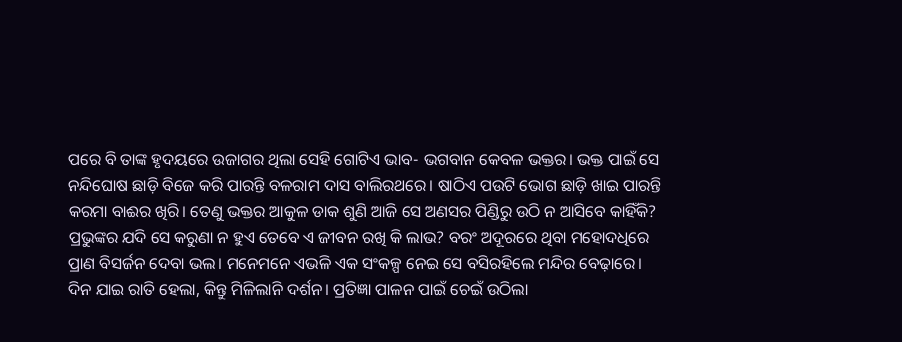ପରେ ବି ତାଙ୍କ ହୃଦୟରେ ଉଜାଗର ଥିଲା ସେହି ଗୋଟିଏ ଭାବ- ଭଗବାନ କେବଳ ଭକ୍ତର। ଭକ୍ତ ପାଇଁ ସେ ନନ୍ଦିଘୋଷ ଛାଡ଼ି ବିଜେ କରି ପାରନ୍ତି ବଳରାମ ଦାସ ବାଲିରଥରେ। ଷାଠିଏ ପଉଟି ଭୋଗ ଛାଡ଼ି ଖାଇ ପାରନ୍ତି କରମା ବାଈର ଖିରି। ତେଣୁ ଭକ୍ତର ଆକୁଳ ଡାକ ଶୁଣି ଆଜି ସେ ଅଣସର ପିଣ୍ଡିରୁ ଉଠି ନ ଆସିବେ କାହିଁକି? ପ୍ରଭୁଙ୍କର ଯଦି ସେ କରୁଣା ନ ହୁଏ ତେବେ ଏ ଜୀବନ ରଖି କି ଲାଭ? ବରଂ ଅଦୂରରେ ଥିବା ମହୋଦଧିରେ ପ୍ରାଣ ବିସର୍ଜନ ଦେବା ଭଲ। ମନେମନେ ଏଭଳି ଏକ ସଂକଳ୍ପ ନେଇ ସେ ବସିରହିଲେ ମନ୍ଦିର ବେଢ଼ାରେ।
ଦିନ ଯାଇ ରାତି ହେଲା, କିନ୍ତୁ ମିଳିଲାନି ଦର୍ଶନ। ପ୍ରତିଜ୍ଞା ପାଳନ ପାଇଁ ଚେଇଁ ଉଠିଲା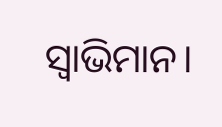ସ୍ବାଭିମାନ।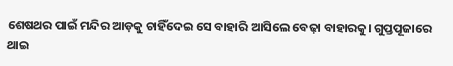ଶେଷଥର ପାଇଁ ମନ୍ଦିର ଆଡ଼କୁ ଚାହିଁଦେଇ ସେ ବାହାରି ଆସିଲେ ବେଢ଼ା ବାହାରକୁ। ଗୁପ୍ତପୂଜାରେ ଥାଇ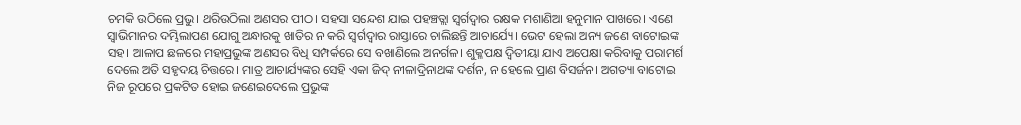ଚମକି ଉଠିଲେ ପ୍ରଭୁ। ଥରିଉଠିଲା ଅଣସର ପୀଠ। ସହସା ସନ୍ଦେଶ ଯାଇ ପହଞ୍ଚତ୍ଲା ସ୍ବର୍ଗଦ୍ୱାର ରକ୍ଷକ ମଶାଣିଆ ହନୁମାନ ପାଖରେ। ଏଣେ ସ୍ବାଭିମାନର ଦମ୍ଭିଲାପଣ ଯୋଗୁ ଅନ୍ଧାରକୁ ଖାତିର ନ କରି ସ୍ବର୍ଗଦ୍ୱାର ରାସ୍ତାରେ ଚାଲିଛନ୍ତି ଆଚାର୍ଯ୍ୟେ। ଭେଟ ହେଲା ଅନ୍ୟ ଜଣେ ବାଟୋଇଙ୍କ ସହ। ଆଳାପ ଛଳରେ ମହାପ୍ରଭୁଙ୍କ ଅଣସର ବିଧି ସମ୍ପର୍କରେ ସେ ବଖାଣିଲେ ଅନର୍ଗଳ। ଶୁକ୍ଳପକ୍ଷ ଦ୍ୱିତୀୟା ଯାଏ ଅପେକ୍ଷା କରିବାକୁ ପରାମର୍ଶ ଦେଲେ ଅତି ସହୃଦୟ ଚିତ୍ତରେ। ମାତ୍ର ଆଚାର୍ଯ୍ୟଙ୍କର ସେହି ଏକା ଜିଦ୍‌ ନୀଳାଦ୍ରିନାଥଙ୍କ ଦର୍ଶନ, ନ ହେଲେ ପ୍ରାଣ ବିସର୍ଜନ। ଅଗତ୍ୟା ବାଟୋଇ ନିଜ ରୂପରେ ପ୍ରକଟିତ ହୋଇ ଜଣେଇଦେଲେ ପ୍ରଭୁଙ୍କ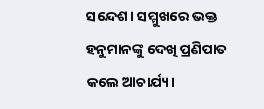ସନ୍ଦେଶ। ସମ୍ମୁଖରେ ଭକ୍ତ ହନୁମାନଙ୍କୁ ଦେଖି ପ୍ରଣିପାତ କଲେ ଆଚାର୍ଯ୍ୟ।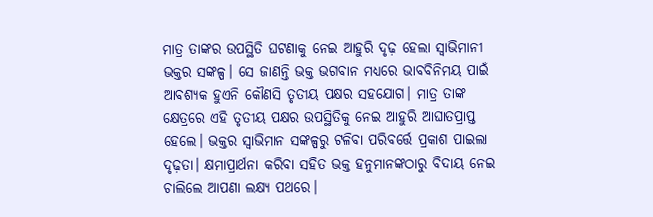ମାତ୍ର ତାଙ୍କର ଉପସ୍ଥିତି ଘଟଣାକୁ ନେଇ ଆହୁରି ଦୃଢ଼ ହେଲା ସ୍ବାଭିମାନୀ ଭକ୍ତର ସଙ୍କଳ୍ପ। ସେ ଜାଣନ୍ତି ଭକ୍ତ ଭଗବାନ ମଧ୍ୟରେ ଭାବବିନିମୟ ପାଇଁ ଆବଶ୍ୟକ ହୁଏନି କୌଣସି ତୃତୀୟ ପକ୍ଷର ସହଯୋଗ। ମାତ୍ର ତାଙ୍କ କ୍ଷେତ୍ରରେ ଏହି ତୃତୀୟ ପକ୍ଷର ଉପସ୍ଥିତିକୁ ନେଇ ଆହୁରି ଆଘାତପ୍ରାପ୍ତ ହେଲେ। ଭକ୍ତର ସ୍ବାଭିମାନ ସଙ୍କଳ୍ପରୁ ଟଳିବା ପରିବର୍ତ୍ତେ ପ୍ରକାଶ ପାଇଲା ଦୃଢ଼ତା। କ୍ଷମାପ୍ରାର୍ଥନା କରିବା ସହିତ ଭକ୍ତ ହନୁମାନଙ୍କଠାରୁ ବିଦାୟ ନେଇ ଚାଲିଲେ ଆପଣା ଲକ୍ଷ୍ୟ ପଥରେ।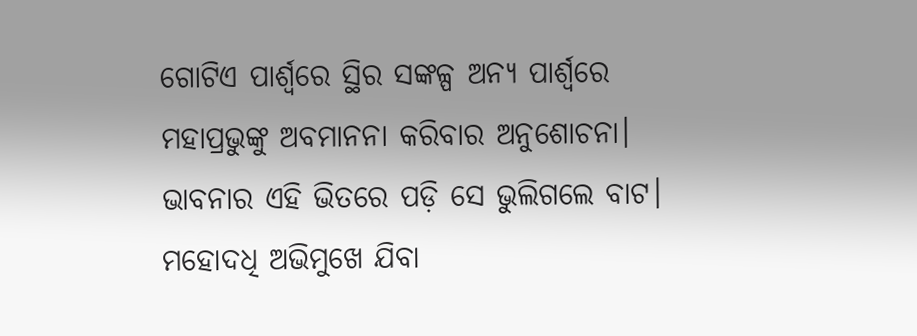ଗୋଟିଏ ପାର୍ଶ୍ୱରେ ସ୍ଥିର ସଙ୍କଳ୍ପ ଅନ୍ୟ ପାର୍ଶ୍ୱରେ ମହାପ୍ରଭୁଙ୍କୁ ଅବମାନନା କରିବାର ଅନୁଶୋଚନା। ଭାବନାର ଏହି ଭିତରେ ପଡ଼ି ସେ ଭୁଲିଗଲେ ବାଟ। ମହୋଦଧି ଅଭିମୁଖେ ଯିବା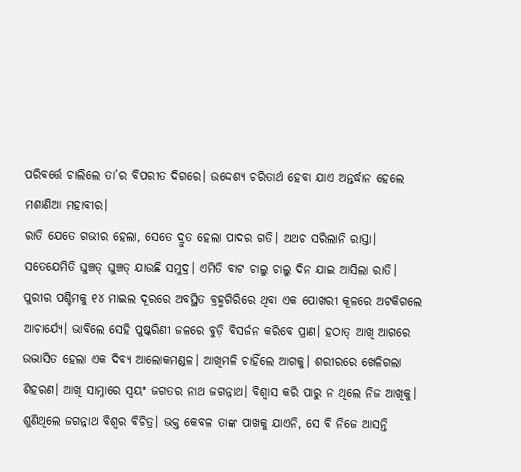ପରିବର୍ତ୍ତେ ଚାଲିଲେ ତା’ର ବିପରୀତ ଦିଗରେ। ଉଦ୍ଦେଶ୍ୟ ଚରିତାର୍ଥ ହେବା ଯାଏ ଅନ୍ତର୍ଦ୍ଧାନ ହେଲେ ମଶାଣିଆ ମହାବୀର।
ରାତି ଯେତେ ଗଭୀର ହେଲା, ସେତେ ଦ୍ରୁତ ହେଲା ପାଦର ଗତି। ଅଥଚ ସରିଲାନି ରାସ୍ତା। ସତେଯେମିତି ଘୁଞ୍ଚତ୍ ଘୁଞ୍ଚତ୍ ଯାଉଛି ସମୁଦ୍ର। ଏମିତି ବାଟ ଚାଲୁ ଚାଲୁ ଦିନ ଯାଇ ଆସିଲା ରାତି। ପୁରୀର ପଶ୍ଚିମକୁ ୧୪ ମାଇଲ ଦୂରରେ ଅବସ୍ଥିତ ବ୍ରହ୍ମଗିରିରେ ଥିବା ଏକ ପୋଖରୀ କୂଳରେ ଅଟକିଗଲେ ଆଚାର୍ଯ୍ୟେ। ଭାବିଲେ ସେହି ପୁଷ୍କରିଣୀ ଜଳରେ ବୁଡ଼ି ବିସର୍ଜନ କରିବେ ପ୍ରାଣ। ହଠାତ୍‌ ଆଖି ଆଗରେ ଉଦ୍ଭାସିତ ହେଲା ଏକ ଦିବ୍ୟ ଆଲୋକମଣ୍ଡଳ। ଆଖିମଳି ଚାହିଁଲେ ଆଗକୁ। ଶରୀରରେ ଖେଳିଗଲା ଶିହରଣ। ଆଖି ସାମ୍ନାରେ ସ୍ବୟଂ ଜଗତର ନାଥ ଜଗନ୍ନାଥ। ବିଶ୍ୱାସ କରି ପାରୁ ନ ଥିଲେ ନିଜ ଆଖିକୁ। ଶୁଣିଥିଲେ ଜଗନ୍ନାଥ ବିଶ୍ୱର ବିଚିତ୍ର। ଭକ୍ତ କେବଳ ତାଙ୍କ ପାଖକୁ ଯାଏନି, ସେ ବି ନିଜେ ଆସନ୍ତି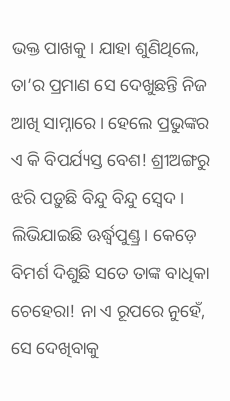ଭକ୍ତ ପାଖକୁ। ଯାହା ଶୁଣିଥିଲେ, ତା’ର ପ୍ରମାଣ ସେ ଦେଖୁଛନ୍ତି ନିଜ ଆଖି ସାମ୍ନାରେ। ହେଲେ ପ୍ରଭୁଙ୍କର ଏ କି ବିପର୍ଯ୍ୟସ୍ତ ବେଶ! ଶ୍ରୀଅଙ୍ଗରୁ ଝରି ପଡ଼ୁଛି ବିନ୍ଦୁ ବିନ୍ଦୁ ସ୍ବେଦ। ଲିଭିଯାଇଛି ଊର୍ଦ୍ଧ୍ୱପୁଣ୍ଡ୍ର। କେଡ଼େ ବିମର୍ଶ ଦିଶୁଛି ସତେ ତାଙ୍କ ବାଧିକା ଚେହେରା! ନା ଏ ରୂପରେ ନୁହେଁ, ସେ ଦେଖିବାକୁ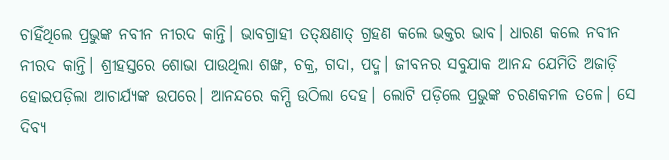ଚାହିଁଥିଲେ ପ୍ରଭୁଙ୍କ ନବୀନ ନୀରଦ କାନ୍ତି। ଭାବଗ୍ରାହୀ ତତ୍‌କ୍ଷଣାତ୍‌ ଗ୍ରହଣ କଲେ ଭକ୍ତର ଭାବ। ଧାରଣ କଲେ ନବୀନ ନୀରଦ କାନ୍ତି। ଶ୍ରୀହସ୍ତରେ ଶୋଭା ପାଉଥିଲା ଶଙ୍ଖ, ଚକ୍ର, ଗଦା, ପଦ୍ମ। ଜୀବନର ସବୁଯାକ ଆନନ୍ଦ ଯେମିତି ଅଜାଡ଼ି ହୋଇପଡ଼ିଲା ଆଚାର୍ଯ୍ୟଙ୍କ ଉପରେ। ଆନନ୍ଦରେ କମ୍ପି ଉଠିଲା ଦେହ। ଲୋଟି ପଡ଼ିଲେ ପ୍ରଭୁଙ୍କ ଚରଣକମଳ ତଳେ। ସେ ଦିବ୍ୟ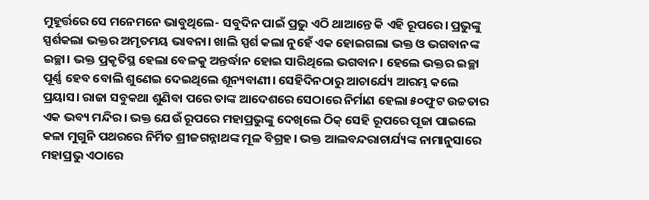ମୁହୂର୍ତ୍ତରେ ସେ ମନେମନେ ଭାବୁଥିଲେ- ସବୁଦିନ ପାଇଁ ପ୍ରଭୁ ଏଠି ଥାଆନ୍ତେ କି ଏହି ରୂପରେ। ପ୍ରଭୁଙ୍କୁ ସ୍ପର୍ଶକଲା ଭକ୍ତର ଅମୃତମୟ ଭାବନା। ଖାଲି ସ୍ପର୍ଶ କଲା ନୁହେଁ ଏକ ହୋଇଗଲା ଭକ୍ତ ଓ ଭଗବାନଙ୍କ ଇଚ୍ଛା। ଭକ୍ତ ପ୍ରକୃତିସ୍ଥ ହେଲା ବେଳକୁ ଅନ୍ତର୍ଦ୍ଧାନ ହୋଇ ସାରିଥିଲେ ଭଗବାନ। ହେଲେ ଭକ୍ତର ଇଚ୍ଛା ପୂର୍ଣ୍ଣ ହେବ ବୋଲି ଶୁଣେଇ ଦେଇଥିଲେ ଶୂନ୍ୟବାଣୀ। ସେହିଦିନଠାରୁ ଆଚାର୍ଯ୍ୟେ ଆରମ୍ଭ କଲେ ପ୍ରୟାସ। ରାଜା ସବୁକଥା ଶୁଣିବା ପରେ ତାଙ୍କ ଆଦେଶରେ ସେଠାରେ ନିର୍ମାଣ ହେଲା ୫୦ଫୁଟ ଉଚ୍ଚତାର ଏକ ଭବ୍ୟ ମନ୍ଦିର। ଭକ୍ତ ଯେଉଁ ରୂପରେ ମହାପ୍ରଭୁଙ୍କୁ ଦେଖିଲେ ଠିକ୍‌ ସେହି ରୂପରେ ପୂଜା ପାଇଲେ କଳା ମୁଗୁନି ପଥରରେ ନିର୍ମିତ ଶ୍ରୀଜଗନ୍ନାଥଙ୍କ ମୂଳ ବିଗ୍ରହ। ଭକ୍ତ ଆଲବନ୍ଦରାଚାର୍ଯ୍ୟଙ୍କ ନାମାନୁସାରେ ମହାପ୍ରଭୁ ଏଠାରେ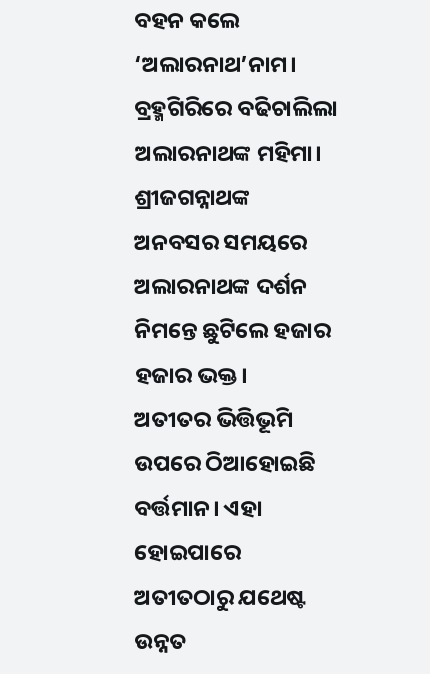ବହନ କଲେ ‘ଅଲାରନାଥ’ନାମ। ବ୍ରହ୍ମଗିରିରେ ବଢିଚାଲିଲା ଅଲାରନାଥଙ୍କ ମହିମା। ଶ୍ରୀଜଗନ୍ନାଥଙ୍କ ଅନବସର ସମୟରେ ଅଲାରନାଥଙ୍କ ଦର୍ଶନ ନିମନ୍ତେ ଛୁଟିଲେ ହଜାର ହଜାର ଭକ୍ତ।
ଅତୀତର ଭିତ୍ତିଭୂମି ଉପରେ ଠିଆହୋଇଛି ବର୍ତ୍ତମାନ। ଏହା ହୋଇପାରେ ଅତୀତଠାରୁ ଯଥେଷ୍ଟ ଉନ୍ନତ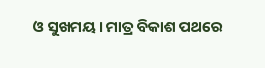ଓ ସୁଖମୟ। ମାତ୍ର ବିକାଶ ପଥରେ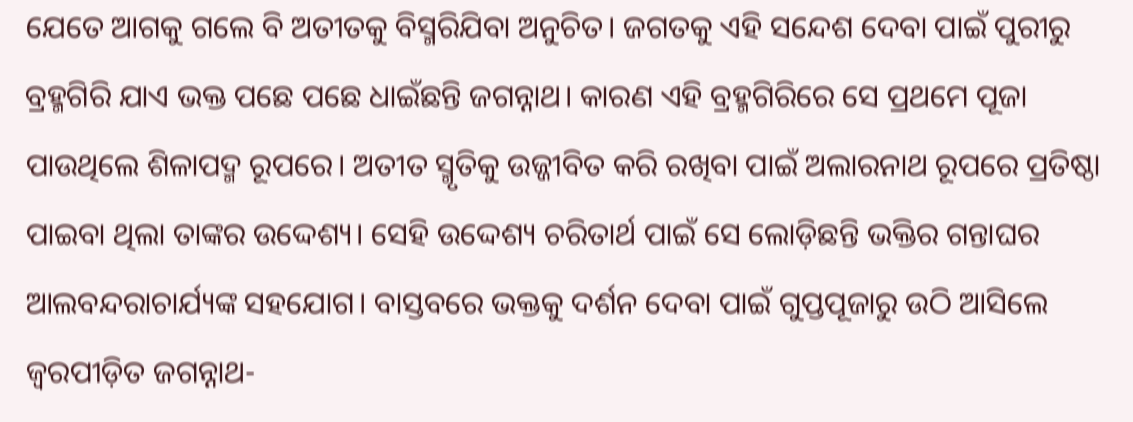ଯେତେ ଆଗକୁ ଗଲେ ବି ଅତୀତକୁ ବିସ୍ମରିଯିବା ଅନୁଚିତ। ଜଗତକୁ ଏହି ସନ୍ଦେଶ ଦେବା ପାଇଁ ପୁରୀରୁ ବ୍ରହ୍ମଗିରି ଯାଏ ଭକ୍ତ ପଛେ ପଛେ ଧାଇଁଛନ୍ତି ଜଗନ୍ନାଥ। କାରଣ ଏହି ବ୍ରହ୍ମଗିରିରେ ସେ ପ୍ରଥମେ ପୂଜା ପାଉଥିଲେ ଶିଳାପଦ୍ମ ରୂପରେ। ଅତୀତ ସ୍ମୃତିକୁ ଉଜ୍ଜୀବିତ କରି ରଖିବା ପାଇଁ ଅଲାରନାଥ ରୂପରେ ପ୍ରତିଷ୍ଠା ପାଇବା ଥିଲା ତାଙ୍କର ଉଦ୍ଦେଶ୍ୟ। ସେହି ଉଦ୍ଦେଶ୍ୟ ଚରିତାର୍ଥ ପାଇଁ ସେ ଲୋଡ଼ିଛନ୍ତି ଭକ୍ତିର ଗନ୍ତାଘର ଆଲବନ୍ଦରାଚାର୍ଯ୍ୟଙ୍କ ସହଯୋଗ। ବାସ୍ତବରେ ଭକ୍ତକୁ ଦର୍ଶନ ଦେବା ପାଇଁ ଗୁପ୍ତପୂଜାରୁ ଉଠି ଆସିଲେ ଜ୍ୱରପୀଡ଼ିତ ଜଗନ୍ନାଥ-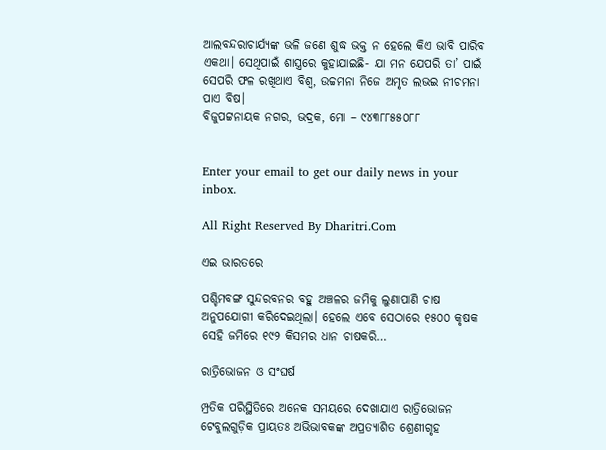ଆଲବନ୍ଦରାଚାର୍ଯ୍ୟଙ୍କ ଭଳି ଜଣେ ଶୁଦ୍ଧ ଭକ୍ତ ନ ହେଲେ କିଏ ଭାବି ପାରିବ ଏକଥା। ସେଥିପାଇଁ ଶାସ୍ତ୍ରରେ କୁହାଯାଇଛି- ଯା ମନ ଯେପରି ତା’ ପାଇଁ ସେପରି ଫଳ ରଖିଥାଏ ବିଶ୍ୱ, ଉଚ୍ଚମନା ନିଜେ ଅମୃତ ଲଭଇ ନୀଚମନା ପାଏ ବିଷ।
ବିଜୁପଟ୍ଟନାୟକ ନଗର, ଭଦ୍ରକ, ମୋ – ୯୪୩୮୮୫୫୦୮୮


Enter your email to get our daily news in your inbox.

All Right Reserved By Dharitri.Com

ଏଇ ଭାରତରେ

ପଶ୍ଚିମବଙ୍ଗ ସୁନ୍ଦରବନର ବହୁ ଅଞ୍ଚଳର ଜମିକୁ ଲୁଣାପାଣି ଚାଷ ଅନୁପଯୋଗୀ କରିଦେଇଥିଲା। ହେଲେ ଏବେ ସେଠାରେ ୧୫୦୦ କୃଷକ ସେହି ଜମିରେ ୧୯୨ କିସମର ଧାନ ଚାଷକରି…

ରାତ୍ରିଭୋଜନ ଓ ସଂଘର୍ଷ

ମ୍ପ୍ରତିକ ପରିସ୍ଥିତିରେ ଅନେକ ସମୟରେ ଦେଖାଯାଏ ରାତ୍ରିଭୋଜନ ଟେବୁଲଗୁଡ଼ିକ ପ୍ରାୟତଃ ଅଭିଭାବକଙ୍କ ଅପ୍ରତ୍ୟାଶିତ ଶ୍ରେଣୀଗୃହ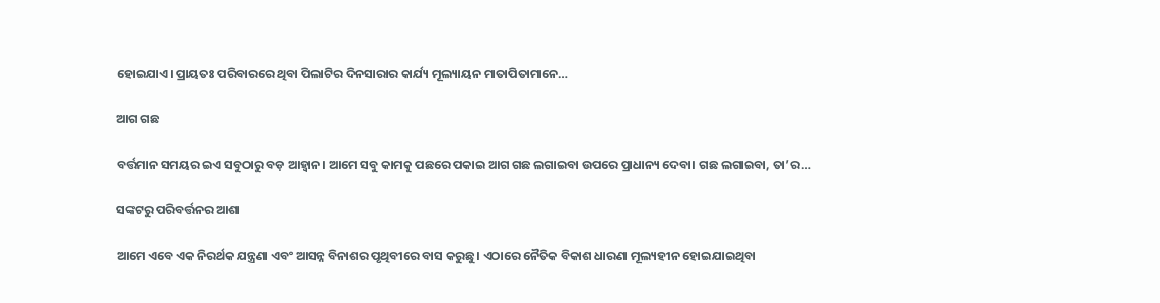ହୋଇଯାଏ। ପ୍ରାୟତଃ ପରିବାରରେ ଥିବା ପିଲାଟିର ଦିନସାରାର କାର୍ଯ୍ୟ ମୂଲ୍ୟାୟନ ମାତାପିତାମାନେ…

ଆଗ ଗଛ

ବର୍ତ୍ତମାନ ସମୟର ଇଏ ସବୁଠାରୁ ବଡ଼ ଆହ୍ବାନ। ଆମେ ସବୁ କାମକୁ ପଛରେ ପକାଇ ଆଗ ଗଛ ଲଗାଇବା ଉପରେ ପ୍ରାଧାନ୍ୟ ଦେବା। ଗଛ ଲଗାଇବା, ତା’ର…

ସଙ୍କଟରୁ ପରିବର୍ତ୍ତନର ଆଶା

ଆମେ ଏବେ ଏକ ନିରର୍ଥକ ଯନ୍ତ୍ରଣା ଏବଂ ଆସନ୍ନ ବିନାଶର ପୃଥିବୀରେ ବାସ କରୁଛୁ। ଏଠାରେ ନୈତିକ ବିକାଶ ଧାରଣା ମୂଲ୍ୟହୀନ ହୋଇଯାଇଥିବା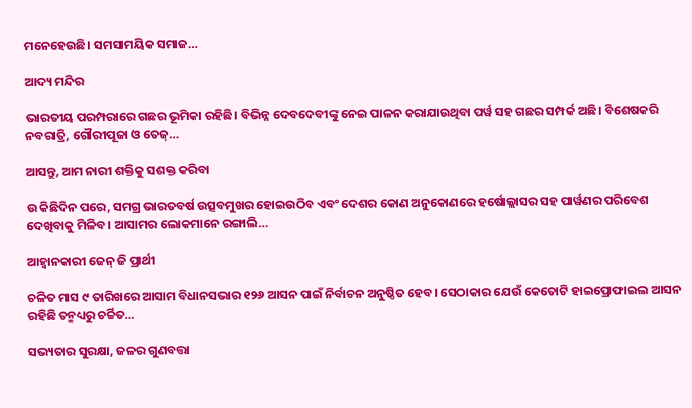ମନେହେଉଛି। ସମସାମୟିକ ସମାଜ…

ଆଦ୍ୟ ମନ୍ଦିର

ଭାରତୀୟ ପରମ୍ପରାରେ ଗଛର ଭୂମିକା ରହିଛି। ବିଭିନ୍ନ ଦେବଦେବୀଙ୍କୁ ନେଇ ପାଳନ କରାଯାଉଥିବା ପର୍ୱ ସହ ଗଛର ସମ୍ପର୍କ ଅଛି। ବିଶେଷକରି ନବରାତ୍ରି, ଗୌରୀପୂଜା ଓ ତେଜ୍‌…

ଆସନ୍ତୁ, ଆମ ନାରୀ ଶକ୍ତିକୁ ସଶକ୍ତ କରିବା

ଉ କିଛିଦିନ ପରେ, ସମଗ୍ର ଭାରତବର୍ଷ ଉତ୍ସବମୁଖର ହୋଇଉଠିବ ଏବଂ ଦେଶର କୋଣ ଅନୁକୋଣରେ ହର୍ଷୋଲ୍ଲାସର ସହ ପାର୍ୱଣର ପରିବେଶ ଦେଖିବାକୁ ମିଳିବ। ଆସାମର ଲୋକମାନେ ରଙ୍ଗାଲି…

ଆହ୍ବାନକାରୀ ଜେନ୍‌ ଜି ପ୍ରାର୍ଥୀ

ଚଳିତ ମାସ ୯ ତାରିଖରେ ଆସାମ ବିଧାନସଭାର ୧୨୬ ଆସନ ପାଇଁ ନିର୍ବାଚନ ଅନୁଷ୍ଠିତ ହେବ। ସେଠାକାର ଯେଉଁ କେତୋଟି ହାଇପ୍ରୋଫାଇଲ ଆସନ ରହିଛି ତନ୍ମଧ୍ୟରୁ ଚର୍ଚ୍ଚିତ…

ସଭ୍ୟତାର ସୁରକ୍ଷା, ଜଳର ଗୁଣବତ୍ତା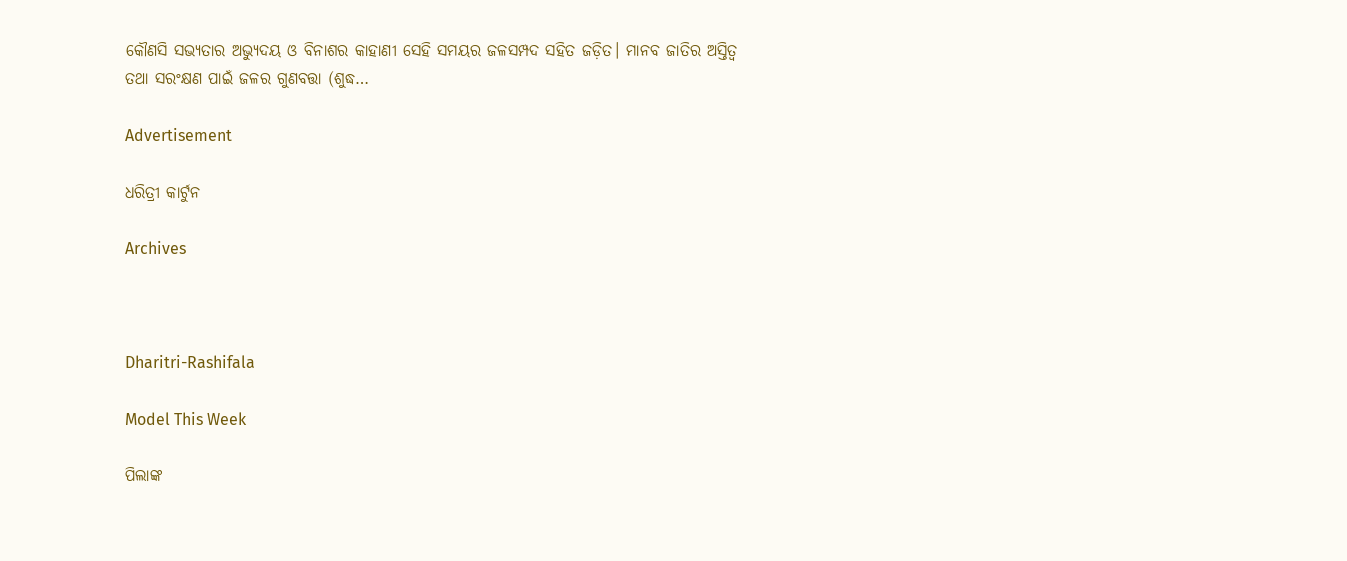କୌଣସି ସଭ୍ୟତାର ଅଭ୍ୟୁଦୟ ଓ ବିନାଶର କାହାଣୀ ସେହି ସମୟର ଜଳସମ୍ପଦ ସହିତ ଜଡ଼ିତ। ମାନବ ଜାତିର ଅସ୍ତିତ୍ୱ ତଥା ସରଂକ୍ଷଣ ପାଇଁ ଜଳର ଗୁଣବତ୍ତା (ଶୁଦ୍ଧ…

Advertisement

ଧରିତ୍ରୀ କାର୍ଟୁନ

Archives



Dharitri-Rashifala

Model This Week

ପିଲାଙ୍କ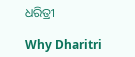ଧରିତ୍ରୀ

Why Dharitri